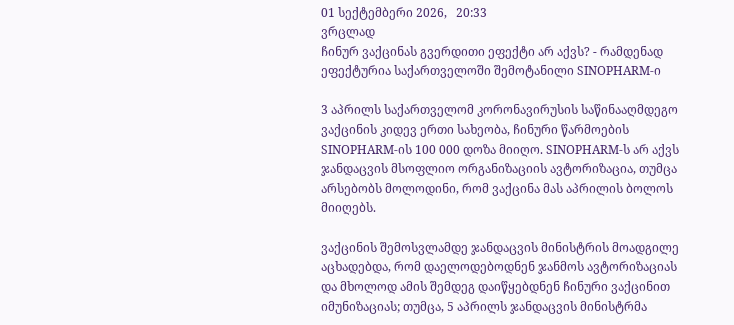01 სექტემბერი 2026,   20:33
ვრცლად
ჩინურ ვაქცინას გვერდითი ეფექტი არ აქვს? - რამდენად ეფექტურია საქართველოში შემოტანილი SINOPHARM-ი

3 აპრილს საქართველომ კორონავირუსის საწინააღმდეგო ვაქცინის კიდევ ერთი სახეობა, ჩინური წარმოების SINOPHARM-ის 100 000 დოზა მიიღო. SINOPHARM-ს არ აქვს ჯანდაცვის მსოფლიო ორგანიზაციის ავტორიზაცია, თუმცა არსებობს მოლოდინი, რომ ვაქცინა მას აპრილის ბოლოს მიიღებს.

ვაქცინის შემოსვლამდე ჯანდაცვის მინისტრის მოადგილე აცხადებდა, რომ დაელოდებოდნენ ჯანმოს ავტორიზაციას და მხოლოდ ამის შემდეგ დაიწყებდნენ ჩინური ვაქცინით იმუნიზაციას; თუმცა, 5 აპრილს ჯანდაცვის მინისტრმა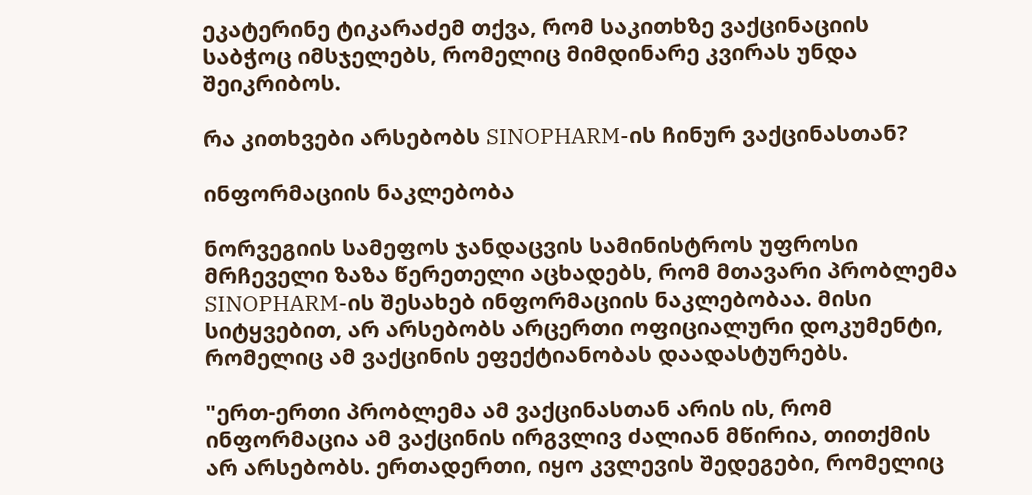ეკატერინე ტიკარაძემ თქვა, რომ საკითხზე ვაქცინაციის საბჭოც იმსჯელებს, რომელიც მიმდინარე კვირას უნდა შეიკრიბოს.

რა კითხვები არსებობს SINOPHARM-ის ჩინურ ვაქცინასთან?

ინფორმაციის ნაკლებობა

ნორვეგიის სამეფოს ჯანდაცვის სამინისტროს უფროსი მრჩეველი ზაზა წერეთელი აცხადებს, რომ მთავარი პრობლემა SINOPHARM-ის შესახებ ინფორმაციის ნაკლებობაა. მისი სიტყვებით, არ არსებობს არცერთი ოფიციალური დოკუმენტი, რომელიც ამ ვაქცინის ეფექტიანობას დაადასტურებს.

"ერთ-ერთი პრობლემა ამ ვაქცინასთან არის ის, რომ ინფორმაცია ამ ვაქცინის ირგვლივ ძალიან მწირია, თითქმის არ არსებობს. ერთადერთი, იყო კვლევის შედეგები, რომელიც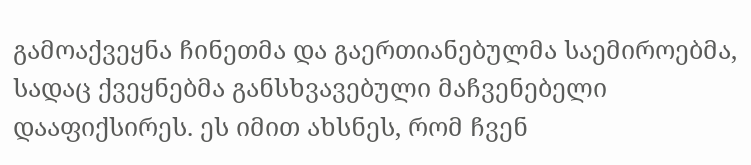გამოაქვეყნა ჩინეთმა და გაერთიანებულმა საემიროებმა, სადაც ქვეყნებმა განსხვავებული მაჩვენებელი დააფიქსირეს. ეს იმით ახსნეს, რომ ჩვენ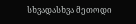სხვადასხვა მეთოდი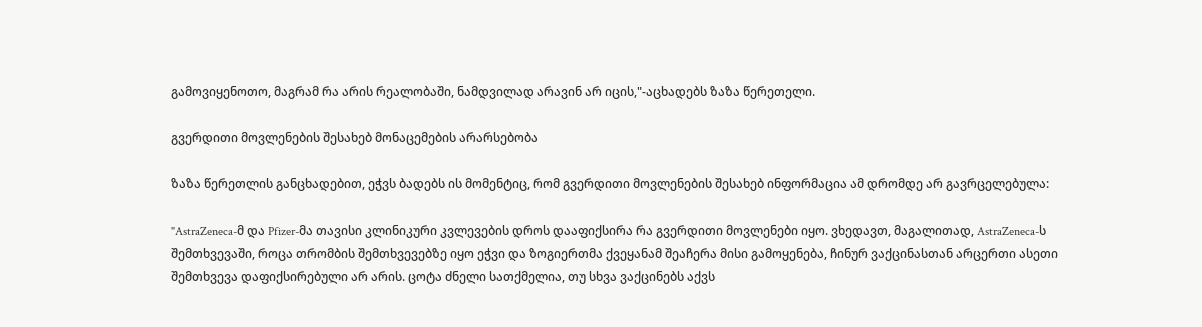გამოვიყენოთო, მაგრამ რა არის რეალობაში, ნამდვილად არავინ არ იცის,"-აცხადებს ზაზა წერეთელი.

გვერდითი მოვლენების შესახებ მონაცემების არარსებობა

ზაზა წერეთლის განცხადებით, ეჭვს ბადებს ის მომენტიც, რომ გვერდითი მოვლენების შესახებ ინფორმაცია ამ დრომდე არ გავრცელებულა:

"AstraZeneca-მ და Pfizer-მა თავისი კლინიკური კვლევების დროს დააფიქსირა რა გვერდითი მოვლენები იყო. ვხედავთ, მაგალითად, AstraZeneca-ს შემთხვევაში, როცა თრომბის შემთხვევებზე იყო ეჭვი და ზოგიერთმა ქვეყანამ შეაჩერა მისი გამოყენება, ჩინურ ვაქცინასთან არცერთი ასეთი შემთხვევა დაფიქსირებული არ არის. ცოტა ძნელი სათქმელია, თუ სხვა ვაქცინებს აქვს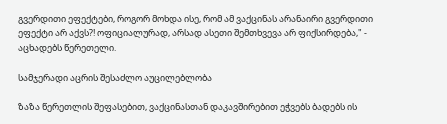გვერდითი ეფექტები, როგორ მოხდა ისე, რომ ამ ვაქცინას არანაირი გვერდითი ეფექტი არ აქვს?! ოფიციალურად, არსად ასეთი შემთხვევა არ ფიქსირდება," - აცხადებს წერეთელი.

სამჯერადი აცრის შესაძლო აუცილებლობა

ზაზა წერეთლის შეფასებით, ვაქცინასთან დაკავშირებით ეჭვებს ბადებს ის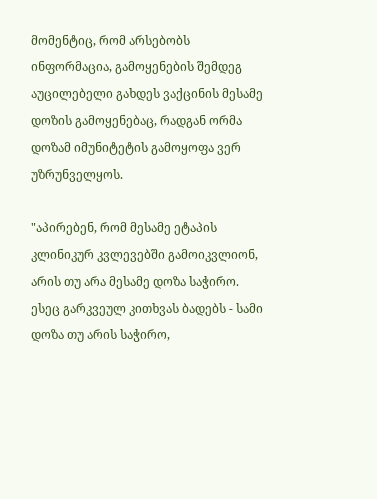მომენტიც, რომ არსებობს ინფორმაცია, გამოყენების შემდეგ აუცილებელი გახდეს ვაქცინის მესამე დოზის გამოყენებაც, რადგან ორმა დოზამ იმუნიტეტის გამოყოფა ვერ უზრუნველყოს.

"აპირებენ, რომ მესამე ეტაპის კლინიკურ კვლევებში გამოიკვლიონ, არის თუ არა მესამე დოზა საჭირო. ესეც გარკვეულ კითხვას ბადებს - სამი დოზა თუ არის საჭირო,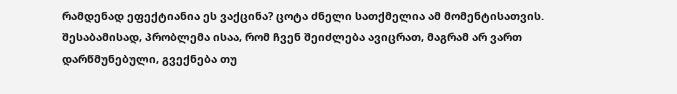რამდენად ეფექტიანია ეს ვაქცინა? ცოტა ძნელი სათქმელია ამ მომენტისათვის. შესაბამისად, პრობლემა ისაა, რომ ჩვენ შეიძლება ავიცრათ, მაგრამ არ ვართ დარწმუნებული, გვექნება თუ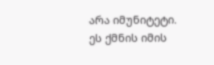არა იმუნიტეტი. ეს ქმნის იმის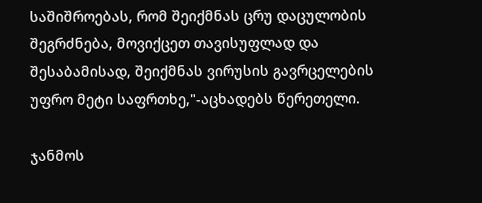საშიშროებას, რომ შეიქმნას ცრუ დაცულობის შეგრძნება, მოვიქცეთ თავისუფლად და შესაბამისად, შეიქმნას ვირუსის გავრცელების უფრო მეტი საფრთხე,"-აცხადებს წერეთელი.

ჯანმოს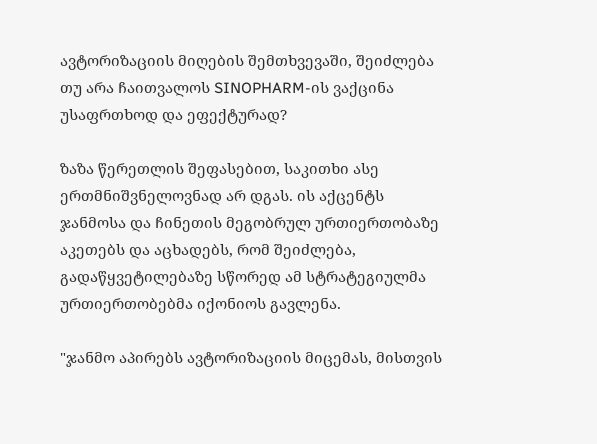ავტორიზაციის მიღების შემთხვევაში, შეიძლება თუ არა ჩაითვალოს SINOPHARM-ის ვაქცინა უსაფრთხოდ და ეფექტურად?

ზაზა წერეთლის შეფასებით, საკითხი ასე ერთმნიშვნელოვნად არ დგას. ის აქცენტს ჯანმოსა და ჩინეთის მეგობრულ ურთიერთობაზე აკეთებს და აცხადებს, რომ შეიძლება, გადაწყვეტილებაზე სწორედ ამ სტრატეგიულმა ურთიერთობებმა იქონიოს გავლენა.

"ჯანმო აპირებს ავტორიზაციის მიცემას, მისთვის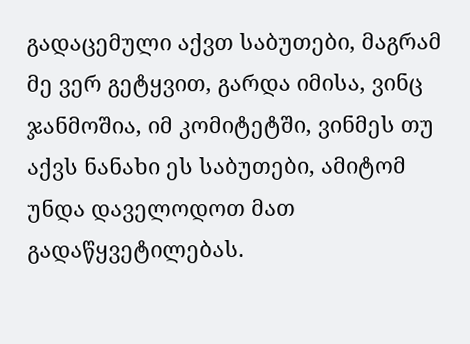გადაცემული აქვთ საბუთები, მაგრამ მე ვერ გეტყვით, გარდა იმისა, ვინც ჯანმოშია, იმ კომიტეტში, ვინმეს თუ აქვს ნანახი ეს საბუთები, ამიტომ უნდა დაველოდოთ მათ გადაწყვეტილებას.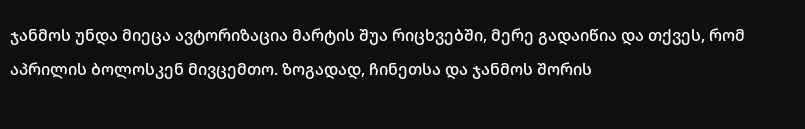ჯანმოს უნდა მიეცა ავტორიზაცია მარტის შუა რიცხვებში, მერე გადაიწია და თქვეს, რომ აპრილის ბოლოსკენ მივცემთო. ზოგადად, ჩინეთსა და ჯანმოს შორის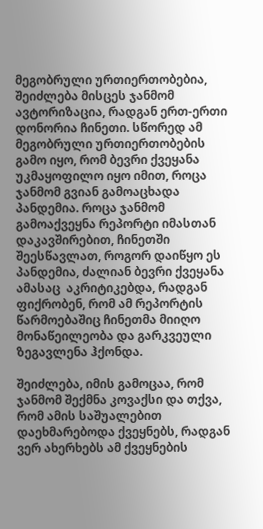მეგობრული ურთიერთობებია, შეიძლება მისცეს ჯანმომ ავტორიზაცია, რადგან ერთ-ერთი დონორია ჩინეთი. სწორედ ამ მეგობრული ურთიერთობების გამო იყო, რომ ბევრი ქვეყანა უკმაყოფილო იყო იმით, როცა ჯანმომ გვიან გამოაცხადა პანდემია. როცა ჯანმომ გამოაქვეყნა რეპორტი იმასთან დაკავშირებით, ჩინეთში შეესწავლათ, როგორ დაიწყო ეს პანდემია, ძალიან ბევრი ქვეყანა ამასაც  აკრიტიკებდა, რადგან ფიქრობენ, რომ ამ რეპორტის წარმოებაშიც ჩინეთმა მიიღო მონაწეილეობა და გარკვეული ზეგავლენა ჰქონდა.

შეიძლება, იმის გამოცაა, რომ ჯანმომ შექმნა კოვაქსი და თქვა, რომ ამის საშუალებით დაეხმარებოდა ქვეყნებს, რადგან ვერ ახერხებს ამ ქვეყნების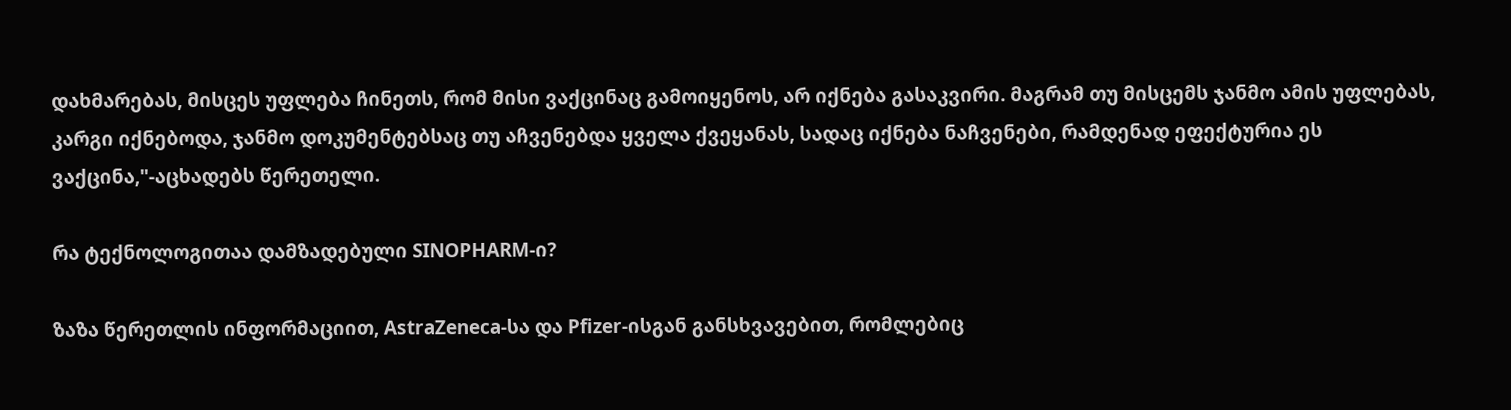დახმარებას, მისცეს უფლება ჩინეთს, რომ მისი ვაქცინაც გამოიყენოს, არ იქნება გასაკვირი. მაგრამ თუ მისცემს ჯანმო ამის უფლებას, კარგი იქნებოდა, ჯანმო დოკუმენტებსაც თუ აჩვენებდა ყველა ქვეყანას, სადაც იქნება ნაჩვენები, რამდენად ეფექტურია ეს ვაქცინა,"-აცხადებს წერეთელი.

რა ტექნოლოგითაა დამზადებული SINOPHARM-ი?

ზაზა წერეთლის ინფორმაციით, AstraZeneca-სა და Pfizer-ისგან განსხვავებით, რომლებიც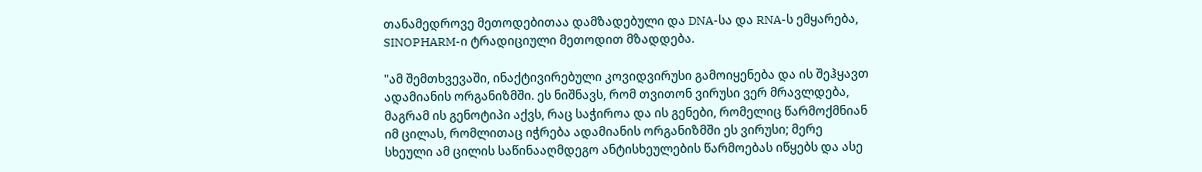თანამედროვე მეთოდებითაა დამზადებული და DNA-სა და RNA-ს ემყარება, SINOPHARM-ი ტრადიციული მეთოდით მზადდება.

"ამ შემთხვევაში, ინაქტივირებული კოვიდვირუსი გამოიყენება და ის შეჰყავთ ადამიანის ორგანიზმში. ეს ნიშნავს, რომ თვითონ ვირუსი ვერ მრავლდება, მაგრამ ის გენოტიპი აქვს, რაც საჭიროა და ის გენები, რომელიც წარმოქმნიან იმ ცილას, რომლითაც იჭრება ადამიანის ორგანიზმში ეს ვირუსი; მერე სხეული ამ ცილის საწინააღმდეგო ანტისხეულების წარმოებას იწყებს და ასე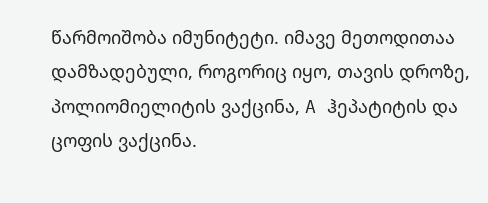წარმოიშობა იმუნიტეტი. იმავე მეთოდითაა დამზადებული, როგორიც იყო, თავის დროზე, პოლიომიელიტის ვაქცინა, A ჰეპატიტის და ცოფის ვაქცინა.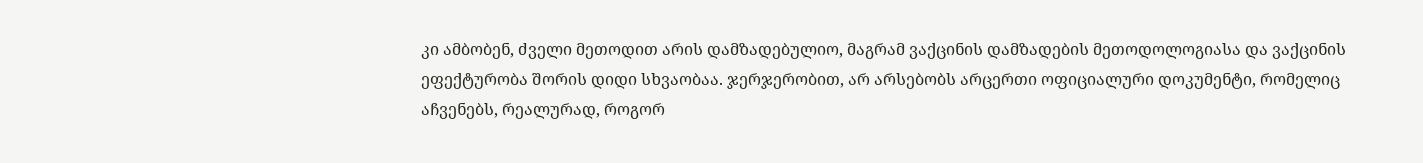კი ამბობენ, ძველი მეთოდით არის დამზადებულიო, მაგრამ ვაქცინის დამზადების მეთოდოლოგიასა და ვაქცინის ეფექტურობა შორის დიდი სხვაობაა. ჯერჯერობით, არ არსებობს არცერთი ოფიციალური დოკუმენტი, რომელიც აჩვენებს, რეალურად, როგორ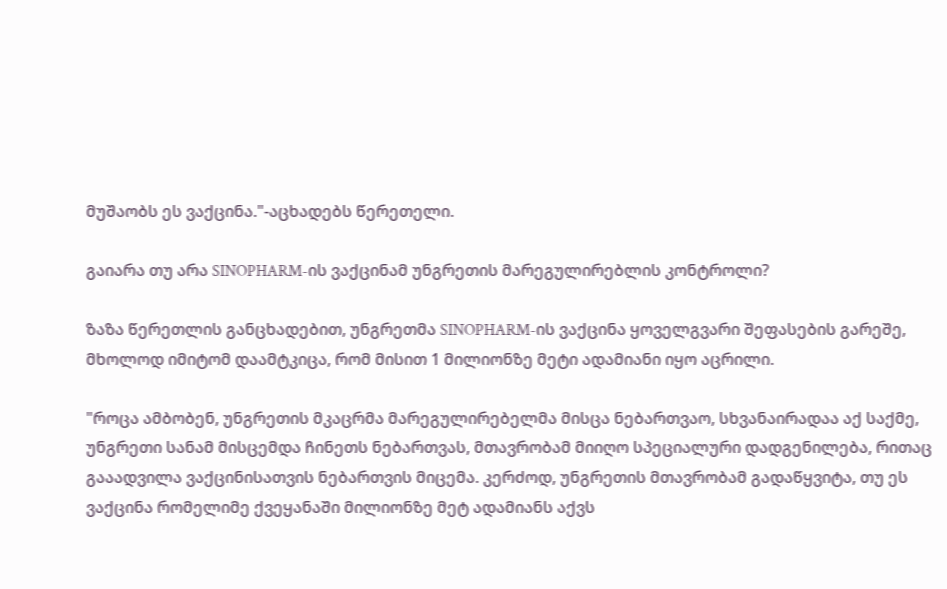მუშაობს ეს ვაქცინა."-აცხადებს წერეთელი.

გაიარა თუ არა SINOPHARM-ის ვაქცინამ უნგრეთის მარეგულირებლის კონტროლი?

ზაზა წერეთლის განცხადებით, უნგრეთმა SINOPHARM-ის ვაქცინა ყოველგვარი შეფასების გარეშე, მხოლოდ იმიტომ დაამტკიცა, რომ მისით 1 მილიონზე მეტი ადამიანი იყო აცრილი.

"როცა ამბობენ, უნგრეთის მკაცრმა მარეგულირებელმა მისცა ნებართვაო, სხვანაირადაა აქ საქმე, უნგრეთი სანამ მისცემდა ჩინეთს ნებართვას, მთავრობამ მიიღო სპეციალური დადგენილება, რითაც გააადვილა ვაქცინისათვის ნებართვის მიცემა. კერძოდ, უნგრეთის მთავრობამ გადაწყვიტა, თუ ეს ვაქცინა რომელიმე ქვეყანაში მილიონზე მეტ ადამიანს აქვს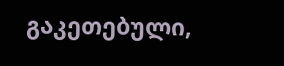გაკეთებული,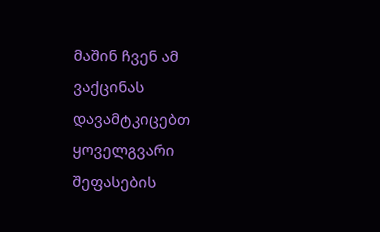მაშინ ჩვენ ამ ვაქცინას დავამტკიცებთ ყოველგვარი შეფასების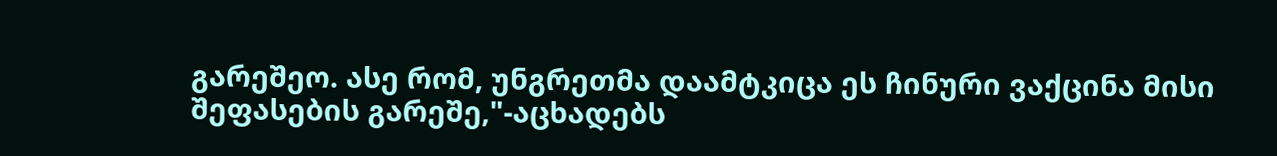გარეშეო. ასე რომ, უნგრეთმა დაამტკიცა ეს ჩინური ვაქცინა მისი შეფასების გარეშე,"-აცხადებს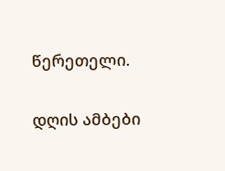წერეთელი.

დღის ამბები